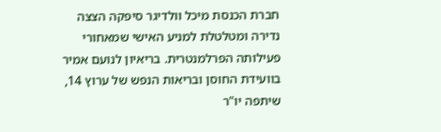חברת הכנסת מיכל וולדיגר סיפקה הצצה נדירה ומטלטלת למניע האישי שמאחורי פעילותה הפרלמנטרית. בריאיון לנועם אמיר בוועידת החוסן ובריאות הנפש של ערוץ 14, שיתפה יו"ר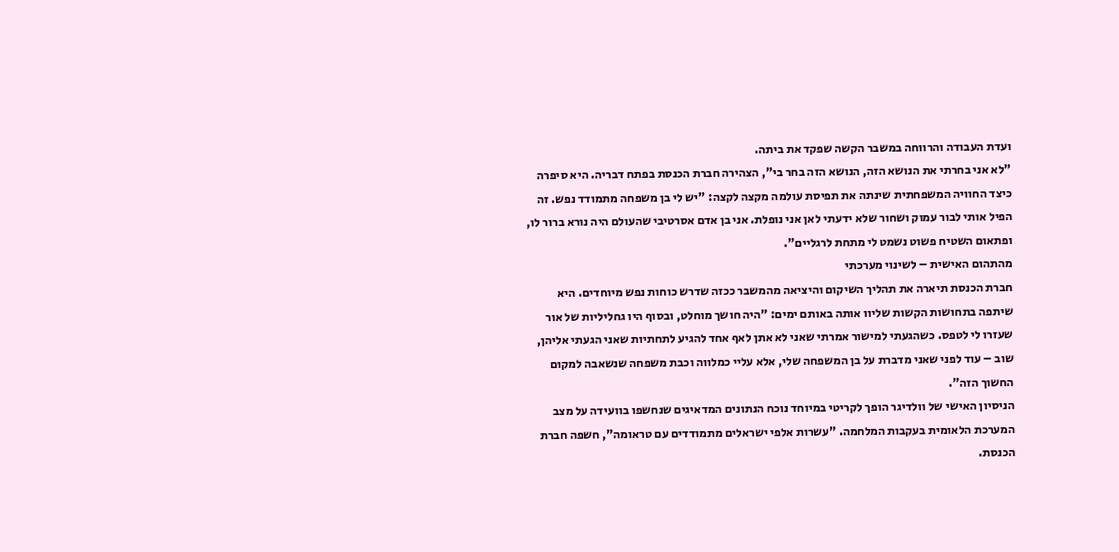ועדת העבודה והרווחה במשבר הקשה שפקד את ביתה.
"לא אני בחרתי את הנושא הזה, הנושא הזה בחר בי", הצהירה חברת הכנסת בפתח דבריה. היא סיפרה כיצד החוויה המשפחתית שינתה את תפיסת עולמה מקצה לקצה: "יש לי בן משפחה מתמודד נפש. זה הפיל אותי לבור עמוק ושחור שלא ידעתי לאן אני נופלת. אני בן אדם אסרטיבי שהעולם היה נורא ברור לו, ופתאום השטיח פשוט נשמט לי מתחת לרגליים".
מהתהום האישית – לשינוי מערכתי
חברת הכנסת תיארה את תהליך השיקום והיציאה מהמשבר ככזה שדרש כוחות נפש מיוחדים. היא שיתפה בתחושות הקשות שליוו אותה באותם ימים: "היה חושך מוחלט, ובסוף היו גחליליות של אור שעזרו לי לטפס. כשהגעתי למישור אמרתי שאני לא אתן לאף אחד להגיע לתחתיות שאני הגעתי אליהן, שוב – עוד לפני שאני מדברת על בן המשפחה שלי, אלא עליי כמלווה וכבת משפחה שנשאבה למקום החשוך הזה".
הניסיון האישי של וולדיגר הופך לקריטי במיוחד נוכח הנתונים המדאיגים שנחשפו בוועידה על מצב המערכת הלאומית בעקבות המלחמה. "עשרות אלפי ישראלים מתמודדים עם טראומה", חשפה חברת הכנסת.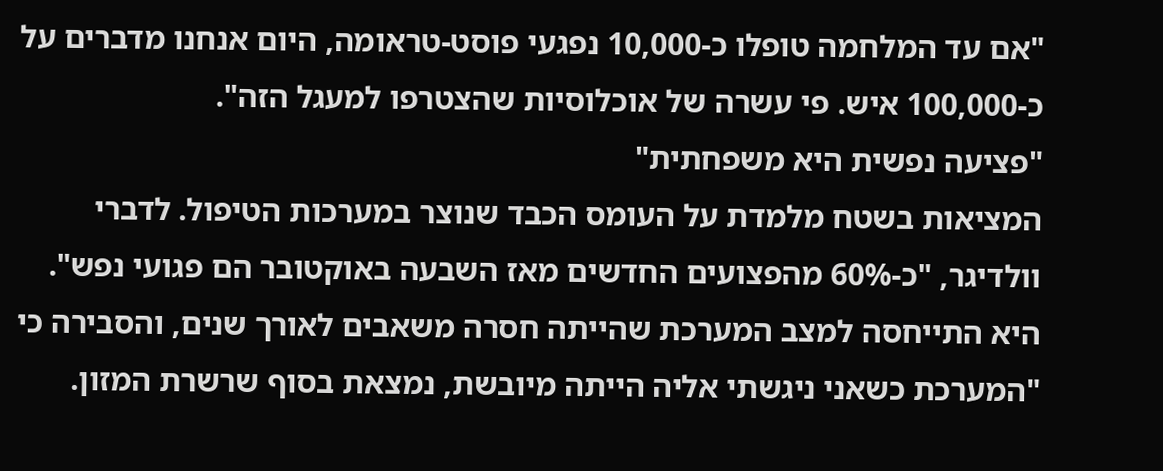"אם עד המלחמה טופלו כ-10,000 נפגעי פוסט-טראומה, היום אנחנו מדברים על כ-100,000 איש. פי עשרה של אוכלוסיות שהצטרפו למעגל הזה".
"פציעה נפשית היא משפחתית"
המציאות בשטח מלמדת על העומס הכבד שנוצר במערכות הטיפול. לדברי וולדיגר, "כ-60% מהפצועים החדשים מאז השבעה באוקטובר הם פגועי נפש". היא התייחסה למצב המערכת שהייתה חסרה משאבים לאורך שנים, והסבירה כי "המערכת כשאני ניגשתי אליה הייתה מיובשת, נמצאת בסוף שרשרת המזון.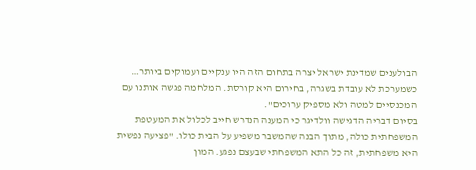הבולענים שמדינת ישראל יצרה בתחום הזה היו ענקיים ועמוקים ביותר… כשמערכת לא עובדת בשגרה, בחירום היא קורסת. המלחמה פגשה אותנו עם המכנסיים למטה ולא מספיק ערוכים".
בסיום דבריה הדגישה וולדיגר כי המענה הנדרש חייב לכלול את המעטפת המשפחתית כולה, מתוך הבנה שהמשבר משפיע על הבית כולו. "פציעה נפשית היא משפחתית, זה כל התא המשפחתי שבעצם נפגע. המון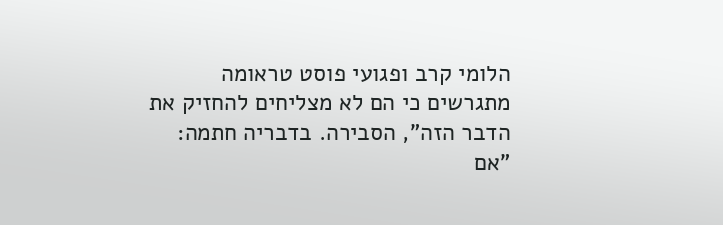הלומי קרב ופגועי פוסט טראומה מתגרשים כי הם לא מצליחים להחזיק את הדבר הזה", הסבירה. בדבריה חתמה: "אם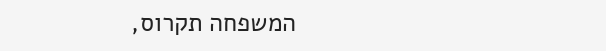המשפחה תקרוס,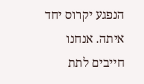הנפגע יקרוס יחד איתה. אנחנו חייבים לתת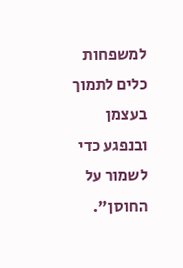למשפחות כלים לתמוך בעצמן ובנפגע כדי לשמור על החוסן".